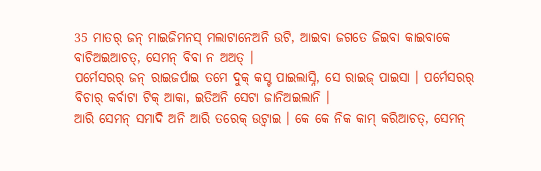35 ମାତର୍ ଜନ୍ ମାଇଜିମନସ୍ ମଲାଟାନେଅନି ଉଟି, ଆଇବା ଜଗତେ ଜିଇବା କାଇବାକେ ବାଚିଅଇଆଚତ୍, ସେମନ୍ ବିବା ନ ଅଅତ୍ ।
ପର୍ମେସରର୍ ଜନ୍ ରାଇଜର୍ପାଇ ତମେ ଦୁକ୍ କସ୍ଟ ପାଇଲାସ୍ନି, ସେ ରାଇଜ୍ ପାଇସା । ପର୍ମେସରର୍ ବିଚାର୍ କର୍ବାଟା ଟିକ୍ ଆକା, ଇତିଅନି ସେଟା ଜାନିଅଇଲାନି ।
ଆରି ସେମନ୍ ସମାଦି ଅନି ଆରି ତରେକ୍ ଉଟ୍ବାଇ । କେ କେ ନିକ କାମ୍ କରିଆଚତ୍, ସେମନ୍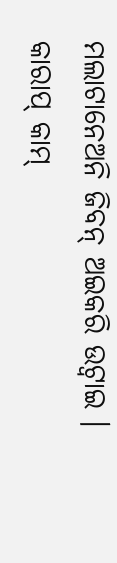ମଲାଟାନେଅନି ଜିବନ୍ ଅଇକରି ଉଟ୍ବାଇ । କାରାପ୍ କାମ୍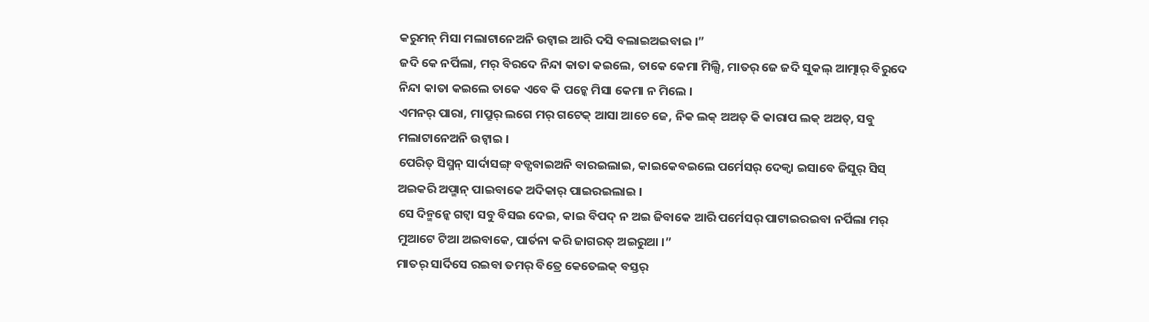କରୁମନ୍ ମିସା ମଲାଟାନେଅନି ଉଟ୍ବାଇ ଆରି ଦସି ବଲାଇଅଇବାଇ ।”
ଜଦି କେ ନର୍ପିଲା, ମର୍ ବିରଦେ ନିନ୍ଦା କାତା କଇଲେ, ତାକେ କେମା ମିଲ୍ସି, ମାତର୍ ଜେ ଜଦି ସୁକଲ୍ ଆତ୍ମାର୍ ବିରୁଦେ ନିନ୍ଦା କାତା କଇଲେ ତାକେ ଏବେ କି ପଚ୍କେ ମିସା କେମା ନ ମିଲେ ।
ଏମନର୍ ପାରା, ମାପ୍ରୁର୍ ଲଗେ ମର୍ ଗଟେକ୍ ଆସା ଆଚେ ଜେ, ନିକ ଲକ୍ ଅଅତ୍ କି କାରାପ ଲକ୍ ଅଅତ୍, ସବୁ ମଲାଟାନେଅନି ଉଟ୍ବାଇ ।
ପେରିତ୍ ସିସ୍ମନ୍ ସାର୍ଦାସଙ୍ଗ୍ ବଡ୍ସବାଇଅନି ବାରଇଲାଇ, କାଇକେବଇଲେ ପର୍ମେସର୍ ଦେକ୍ବା ଇସାବେ ଜିସୁର୍ ସିସ୍ ଅଇକରି ଅପ୍ମାନ୍ ପାଇବାକେ ଅଦିକାର୍ ପାଇରଇଲାଇ ।
ସେ ଦିନ୍ମନ୍କେ ଗଟ୍ବା ସବୁ ବିସଇ ଦେଇ, କାଇ ବିପଦ୍ ନ ଅଇ ଜିବାକେ ଆରି ପର୍ମେସର୍ ପାଟାଇରଇବା ନର୍ପିଲା ମର୍ ମୁଆଟେ ଟିଆ ଅଇବାକେ, ପାର୍ତନା କରି ଜାଗରତ୍ ଅଇରୁଆ ।”
ମାତର୍ ସାର୍ଦିସେ ରଇବା ତମର୍ ବିତ୍ରେ କେତେଲକ୍ ବସ୍ତର୍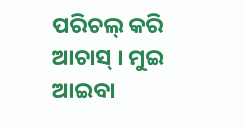ପରିଚଲ୍ କରି ଆଚାସ୍ । ମୁଇ ଆଇବା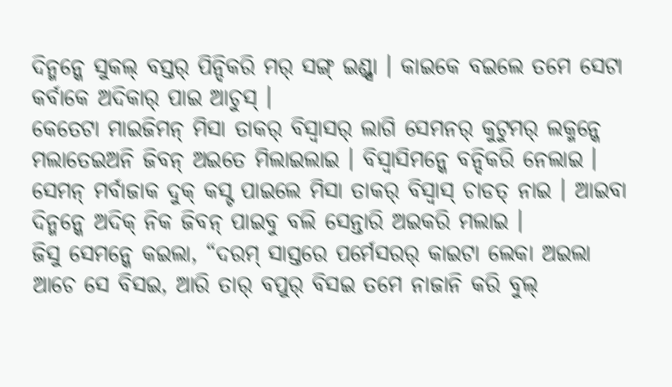ଦିନ୍ମନ୍କେ ସୁକଲ୍ ବସ୍ତର୍ ପିନ୍ଦିକରି ମର୍ ସଙ୍ଗ୍ ଇଣ୍ଡ୍ସା । କାଇକେ ବଇଲେ ତମେ ସେଟା କର୍ବାକେ ଅଦିକାର୍ ପାଇ ଆଚୁସ୍ ।
କେତେଟା ମାଇଜିମନ୍ ମିସା ତାକର୍ ବିସ୍ବାସର୍ ଲାଗି ସେମନର୍ କୁଟୁମର୍ ଲକ୍ମନ୍କେ ମଲାତେଇଅନି ଜିବନ୍ ଅଇତେ ମିଲାଇଲାଇ । ବିସ୍ବାସିମନ୍କେ ବନ୍ଦିକରି ନେଲାଇ । ସେମନ୍ ମର୍ବାଜାକ ଦୁକ୍ କସ୍ଟ ପାଇଲେ ମିସା ତାକର୍ ବିସ୍ବାସ୍ ଚାଡତ୍ ନାଇ । ଆଇବା ଦିନ୍ମନ୍କେ ଅଦିକ୍ ନିକ ଜିବନ୍ ପାଇବୁ ବଲି ସେନ୍ତାରି ଅଇକରି ମଲାଇ ।
ଜିସୁ ସେମନ୍କେ କଇଲା, “ଦରମ୍ ସାସ୍ତରେ ପର୍ମେସରର୍ କାଇଟା ଲେକା ଅଇଲା ଆଚେ ସେ ବିସଇ, ଆରି ତାର୍ ବପୁର୍ ବିସଇ ତମେ ନାଜାନି କରି ବୁଲ୍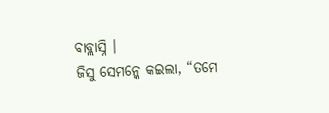ବାବ୍ଲାସ୍ନି ।
ଜିସୁ ସେମନ୍କେ କଇଲା, “ତମେ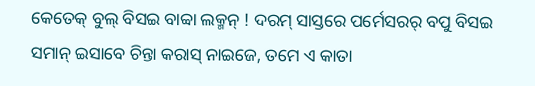କେତେକ୍ ବୁଲ୍ ବିସଇ ବାବ୍ବା ଲକ୍ମନ୍ ! ଦରମ୍ ସାସ୍ତରେ ପର୍ମେସରର୍ ବପୁ ବିସଇ ସମାନ୍ ଇସାବେ ଚିନ୍ତା କରାସ୍ ନାଇଜେ, ତମେ ଏ କାତା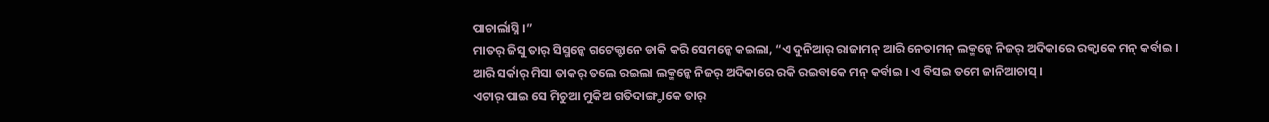ପାଚାର୍ଲାସ୍ନି ।”
ମାତର୍ ଜିସୁ ତାର୍ ସିସ୍ମନ୍କେ ଗଟେକ୍ଟାନେ ଡାକି କରି ସେମନ୍କେ କଇଲା, “ଏ ଦୁନିଆର୍ ରାଜାମନ୍ ଆରି ନେତାମନ୍ ଲକ୍ମନ୍କେ ନିଜର୍ ଅଦିକାରେ ରକ୍ବାକେ ମନ୍ କର୍ବାଇ । ଆରି ସର୍କାର୍ ମିସା ତାକର୍ ତଲେ ରଇଲା ଲକ୍ମନ୍କେ ନିଜର୍ ଅଦିକାରେ ରକି ରଇବାକେ ମନ୍ କର୍ବାଇ । ଏ ବିସଇ ତମେ ଜାନିଆଚାସ୍ ।
ଏଟାର୍ ପାଇ ସେ ମିଚୁଆ ମୁକିଅ ଗତିଦାଙ୍ଗ୍ଡାକେ ତାର୍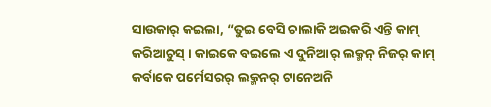ସାଉକାର୍ କଇଲା, “ତୁଇ ବେସି ଚାଲାକି ଅଇକରି ଏନ୍ତି କାମ୍ କରିଆଚୁସ୍ । କାଇକେ ବଇଲେ ଏ ଦୁନିଆର୍ ଲକ୍ମନ୍ ନିଜର୍ କାମ୍ କର୍ବାକେ ପର୍ମେସରର୍ ଲକ୍ମନର୍ ଟାନେଅନି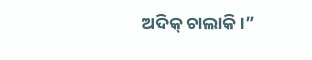ଅଦିକ୍ ଚାଲାକି ।”